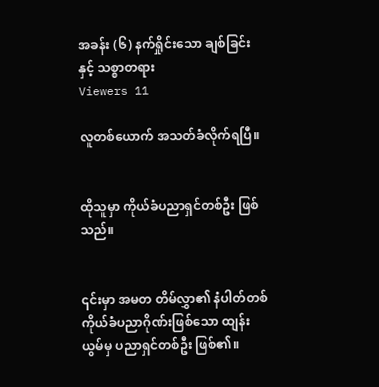အခန်း (၆) နက်ရှိုင်းသော ချစ်ခြင်းနှင့် သစ္စာတရား
Viewers 11

လူတစ်ယောက် အသတ်ခံလိုက်ရပြီ။


ထိုသူမှာ ကိုယ်ခံပညာရှင်တစ်ဦး ဖြစ်သည်။


၎င်းမှာ အမတ တိမ်လွှာ၏ နံပါတ်တစ် ကိုယ်ခံပညာဂိုဏ်းဖြစ်သော ထျန်းယွမ်မှ ပညာရှင်တစ်ဦး ဖြစ်၏။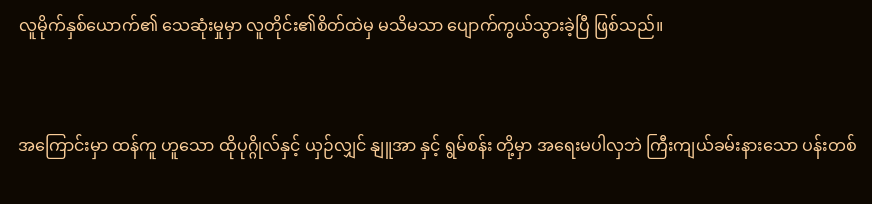လူမိုက်နှစ်ယောက်၏ သေဆုံးမှုမှာ လူတိုင်း၏စိတ်ထဲမှ မသိမသာ ပျောက်ကွယ်သွားခဲ့ပြီ ဖြစ်သည်။


အကြောင်းမှာ ထန်ကူ ဟူသော ထိုပုဂ္ဂိုလ်နှင့် ယှဉ်လျှင် နျူအာ နှင့် ရွမ်စန်း တို့မှာ အရေးမပါလှဘဲ ကြီးကျယ်ခမ်းနားသော ပန်းတစ်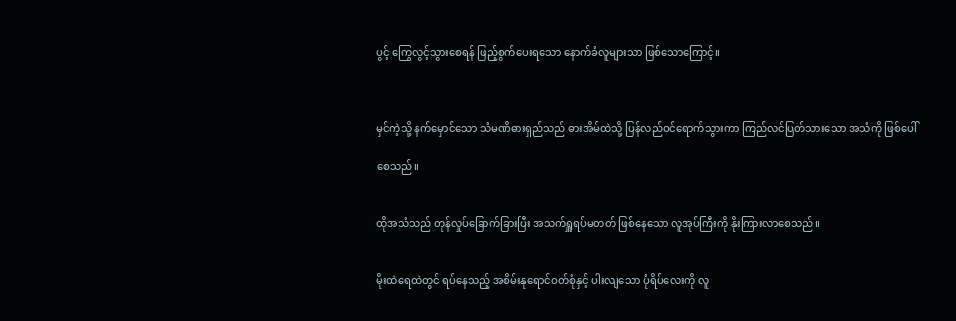ပွင့် ကြွေလွင့်သွားစေရန် ဖြည့်စွက်ပေးရသော နောက်ခံလူများသာ ဖြစ်သောကြောင့်။



မှင်ကဲ့သို့ နက်မှောင်သော သံမဏိဓားရှည်သည် ဓားအိမ်ထဲသို့ ပြန်လည်ဝင်ရောက်သွားကာ ကြည်လင်ပြတ်သားသော အသံကို ဖြစ်ပေါ်

စေသည်။


ထိုအသံသည် တုန်လှုပ်ခြောက်ခြားပြီး အသက်ရှူရပ်မတတ် ဖြစ်နေသော လူအုပ်ကြီးကို နိုးကြားလာစေသည်။


မိုးထဲရေထဲတွင် ရပ်နေသည့် အစိမ်းနုရောင်ဝတ်စုံနှင့် ပါးလျသော ပုံရိပ်လေးကို လူ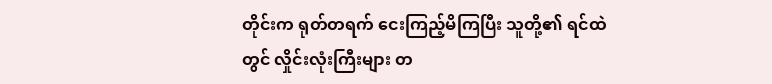တိုင်းက ရုတ်တရက် ငေးကြည့်မိကြပြီး သူတို့၏ ရင်ထဲတွင် လှိုင်းလုံးကြီးများ တ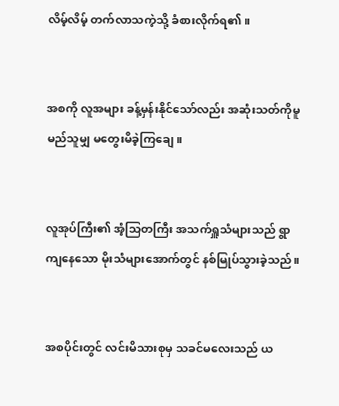လိမ့်လိမ့် တက်လာသကဲ့သို့ ခံစားလိုက်ရ၏။


အစကို လူအများ ခန့်မှန်းနိုင်သော်လည်း အဆုံးသတ်ကိုမူ မည်သူမျှ မတွေးမိခဲ့ကြချေ။


လူအုပ်ကြီး၏ အံ့သြတကြီး အသက်ရှူသံများသည် ရွာကျနေသော မိုးသံများအောက်တွင် နစ်မြုပ်သွားခဲ့သည်။


အစပိုင်းတွင် လင်းမိသားစုမှ သခင်မလေးသည် ယ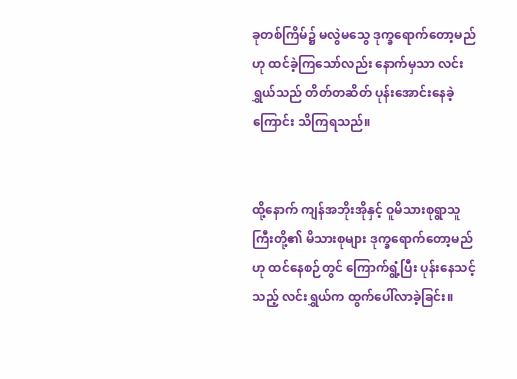ခုတစ်ကြိမ်၌ မလွဲမသွေ ဒုက္ခရောက်တော့မည်ဟု ထင်ခဲ့ကြသော်လည်း နောက်မှသာ လင်းရွှယ်သည် တိတ်တဆိတ် ပုန်းအောင်းနေခဲ့ကြောင်း သိကြရသည်။


ထို့နောက် ကျန်အဘိုးအိုနှင့် ဝူမိသားစုရွာသူကြီးတို့၏ မိသားစုများ ဒုက္ခရောက်တော့မည်ဟု ထင်နေစဉ်တွင် ကြောက်ရွံ့ပြီး ပုန်းနေသင့်သည့် လင်းရွှယ်က ထွက်ပေါ်လာခဲ့ခြင်း။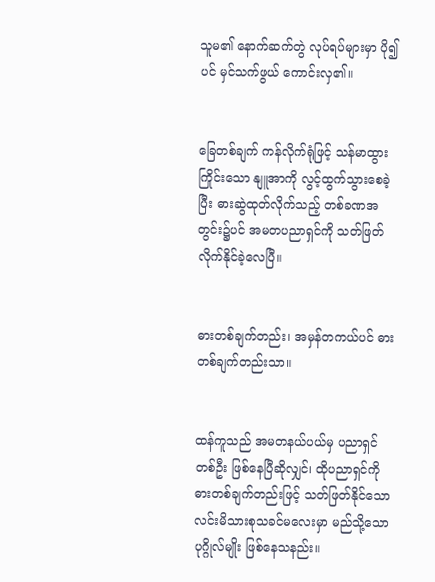သူမ၏ နောက်ဆက်တွဲ လုပ်ရပ်များမှာ ပို၍ပင် မှင်သက်ဖွယ် ကောင်းလှ၏။


ခြေတစ်ချက် ကန်လိုက်ရုံဖြင့် သန်မာထွားကြိုင်းသော နျူအာကို လွင့်ထွက်သွားစေခဲ့ပြီး ဓားဆွဲထုတ်လိုက်သည့် တစ်ခဏအတွင်း၌ပင် အမတပညာရှင်ကို သတ်ဖြတ်လိုက်နိုင်ခဲ့လေပြီ။


ဓားတစ်ချက်တည်း၊ အမှန်တကယ်ပင် ဓားတစ်ချက်တည်းသာ။


ထန်ကူသည် အမတနယ်ပယ်မှ ပညာရှင်တစ်ဦး ဖြစ်နေပြီဆိုလျှင်၊ ထိုပညာရှင်ကို ဓားတစ်ချက်တည်းဖြင့် သတ်ဖြတ်နိုင်သော လင်းမိသားစုသခင်မလေးမှာ မည်သို့သော ပုဂ္ဂိုလ်မျိုး ဖြစ်နေသနည်း။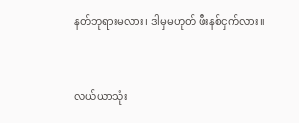နတ်ဘုရားမလား၊ ဒါမှမဟုတ် ဖီးနစ်ငှက်လား။


လယ်ယာသုံး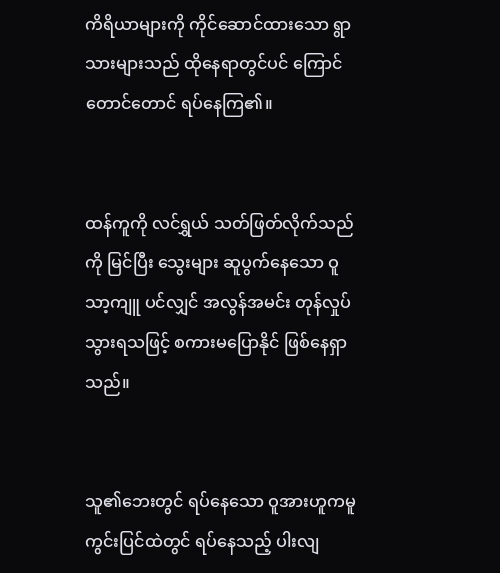ကိရိယာများကို ကိုင်ဆောင်ထားသော ရွာသားများသည် ထိုနေရာတွင်ပင် ကြောင်တောင်တောင် ရပ်နေကြ၏။


ထန်ကူကို လင်ရွှယ် သတ်ဖြတ်လိုက်သည်ကို မြင်ပြီး သွေးများ ဆူပွက်နေသော ဝူသာ့ကျူ ပင်လျှင် အလွန်အမင်း တုန်လှုပ်သွားရသဖြင့် စကားမပြောနိုင် ဖြစ်နေရှာသည်။


သူ၏ဘေးတွင် ရပ်နေသော ဝူအားဟူကမူ ကွင်းပြင်ထဲတွင် ရပ်နေသည့် ပါးလျ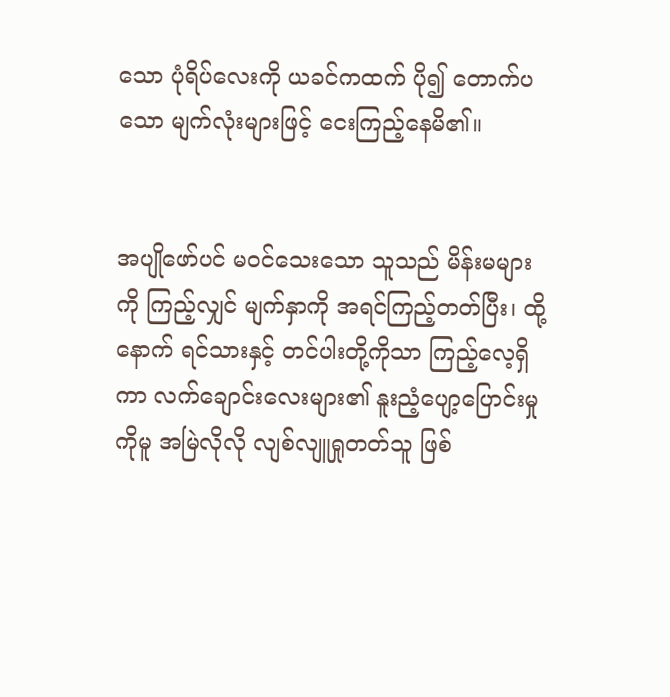သော ပုံရိပ်လေးကို ယခင်ကထက် ပို၍ တောက်ပသော မျက်လုံးများဖြင့် ငေးကြည့်နေမိ၏။


အပျိုဖော်ပင် မဝင်သေးသော သူသည် မိန်းမများကို ကြည့်လျှင် မျက်နှာကို အရင်ကြည့်တတ်ပြီး၊ ထို့နောက် ရင်သားနှင့် တင်ပါးတို့ကိုသာ ကြည့်လေ့ရှိကာ လက်ချောင်းလေးများ၏ နူးညံ့ပျော့ပြောင်းမှုကိုမူ အမြဲလိုလို လျစ်လျူရှုတတ်သူ ဖြစ်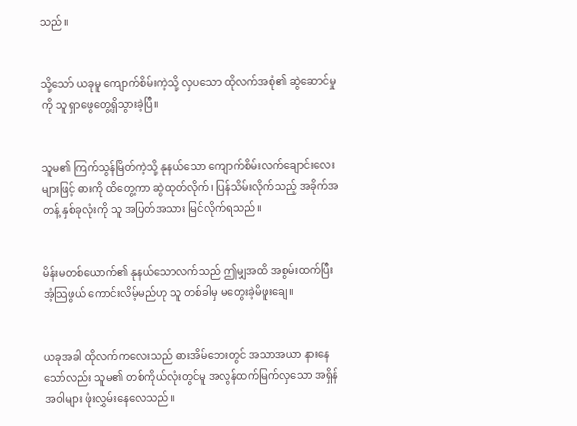သည်။


သို့သော် ယခုမူ ကျောက်စိမ်းကဲ့သို့ လှပသော ထိုလက်အစုံ၏ ဆွဲဆောင်မှုကို သူ ရှာဖွေတွေ့ရှိသွားခဲ့ပြီ။


သူမ၏ ကြက်သွန်မြိတ်ကဲ့သို့ နုနယ်သော ကျောက်စိမ်းလက်ချောင်းလေးများဖြင့် ဓားကို ထိတွေ့ကာ ဆွဲထုတ်လိုက်၊ ပြန်သိမ်းလိုက်သည့် အခိုက်အတန့် နှစ်ခုလုံးကို သူ အပြတ်အသား မြင်လိုက်ရသည်။


မိန်းမတစ်ယောက်၏ နုနယ်သောလက်သည် ဤမျှအထိ အစွမ်းထက်ပြီး အံ့သြဖွယ် ကောင်းလိမ့်မည်ဟု သူ တစ်ခါမှ မတွေးခဲ့မိဖူးချေ။


ယခုအခါ ထိုလက်ကလေးသည် ဓားအိမ်ဘေးတွင် အသာအယာ နားနေသော်လည်း သူမ၏ တစ်ကိုယ်လုံးတွင်မူ အလွန်ထက်မြက်လှသော အရှိန်အဝါများ ဖုံးလွှမ်းနေလေသည်။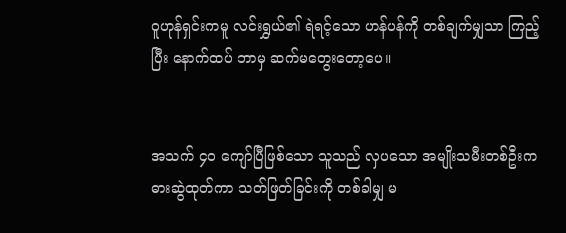ဝူဟုန်ရှင်းကမူ လင်းရွှယ်၏ ရဲရင့်သော ဟန်ပန်ကို တစ်ချက်မျှသာ ကြည့်ပြီး နောက်ထပ် ဘာမှ ဆက်မတွေးတော့ပေ။


အသက် ၄၀ ကျော်ပြီဖြစ်သော သူသည် လှပသော အမျိုးသမီးတစ်ဦးက ဓားဆွဲထုတ်ကာ သတ်ဖြတ်ခြင်းကို တစ်ခါမျှ မ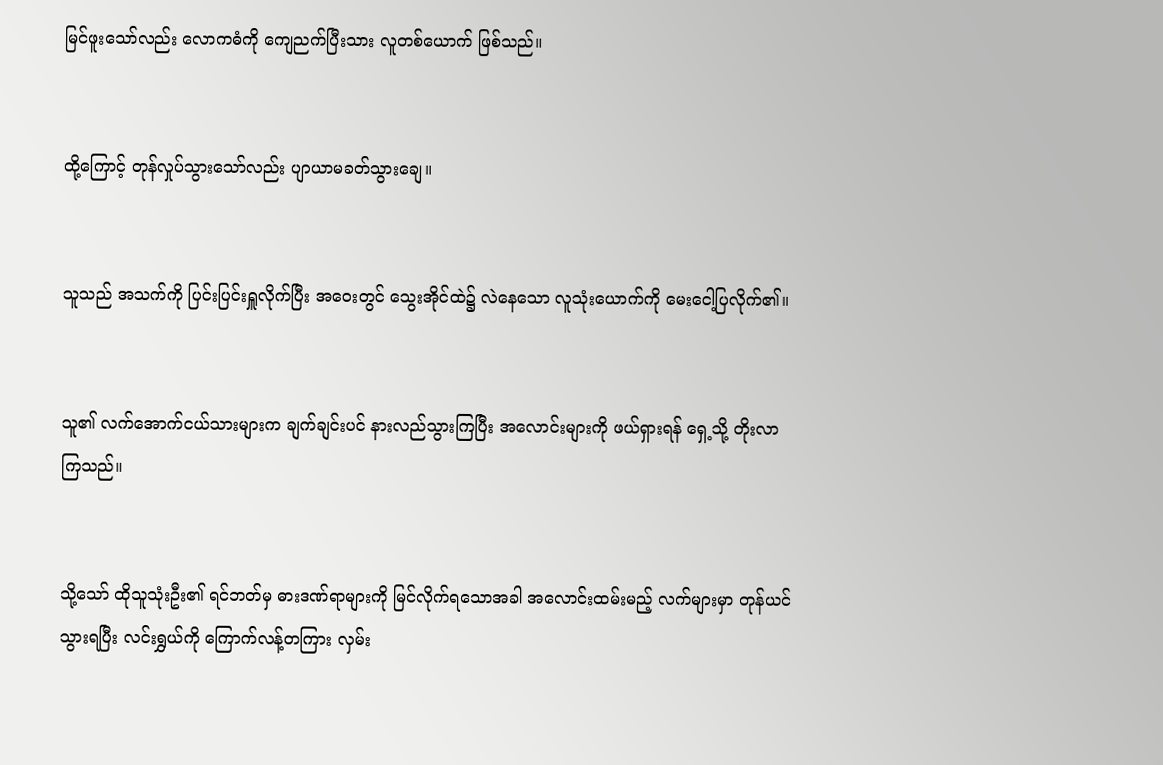မြင်ဖူးသော်လည်း လောကဓံကို ကျေညက်ပြီးသား လူတစ်ယောက် ဖြစ်သည်။


ထို့ကြောင့် တုန်လှုပ်သွားသော်လည်း ပျာယာမခတ်သွားချေ။


သူသည် အသက်ကို ပြင်းပြင်းရှူလိုက်ပြီး အဝေးတွင် သွေးအိုင်ထဲ၌ လဲနေသော လူသုံးယောက်ကို မေးငေါ့ပြလိုက်၏။


သူ၏ လက်အောက်ငယ်သားများက ချက်ချင်းပင် နားလည်သွားကြပြီး အလောင်းများကို ဖယ်ရှားရန် ရှေ့သို့ တိုးလာကြသည်။


သို့သော် ထိုသူသုံးဦး၏ ရင်ဘတ်မှ ဓားဒဏ်ရာများကို မြင်လိုက်ရသောအခါ အလောင်းထမ်းမည့် လက်များမှာ တုန်ယင်သွားရပြီး လင်းရွှယ်ကို ကြောက်လန့်တကြား လှမ်း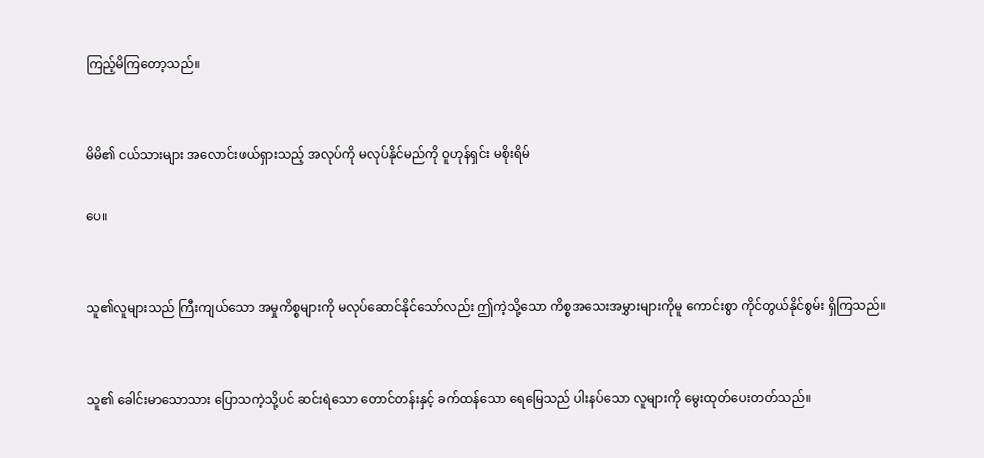ကြည့်မိကြတော့သည်။


မိမိ၏ ငယ်သားများ အလောင်းဖယ်ရှားသည့် အလုပ်ကို မလုပ်နိုင်မည်ကို ဝူဟုန်ရှင်း မစိုးရိမ်

ပေ။


သူ၏လူများသည် ကြီးကျယ်သော အမှုကိစ္စများကို မလုပ်ဆောင်နိုင်သော်လည်း ဤကဲ့သို့သော ကိစ္စအသေးအမွှားများကိုမူ ကောင်းစွာ ကိုင်တွယ်နိုင်စွမ်း ရှိကြသည်။


သူ၏ ခေါင်းမာသောသား ပြောသကဲ့သို့ပင် ဆင်းရဲသော တောင်တန်းနှင့် ခက်ထန်သော ရေမြေသည် ပါးနပ်သော လူများကို မွေးထုတ်ပေးတတ်သည်။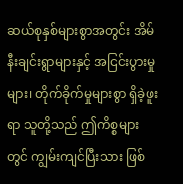ဆယ်စုနှစ်များစွာအတွင်း အိမ်နီးချင်းရွာများနှင့် အငြင်းပွားမှုများ၊ တိုက်ခိုက်မှုများစွာ ရှိခဲ့ဖူးရာ သူတို့သည် ဤကိစ္စများတွင် ကျွမ်းကျင်ပြီးသား ဖြစ်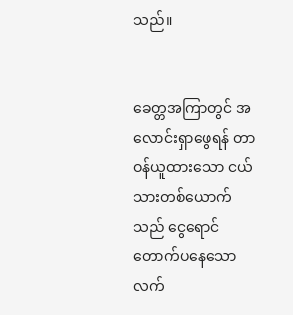သည်။


ခေတ္တအကြာတွင် အလောင်းရှာဖွေရန် တာဝန်ယူထားသော ငယ်သားတစ်ယောက်သည် ငွေရောင် တောက်ပနေသော လက်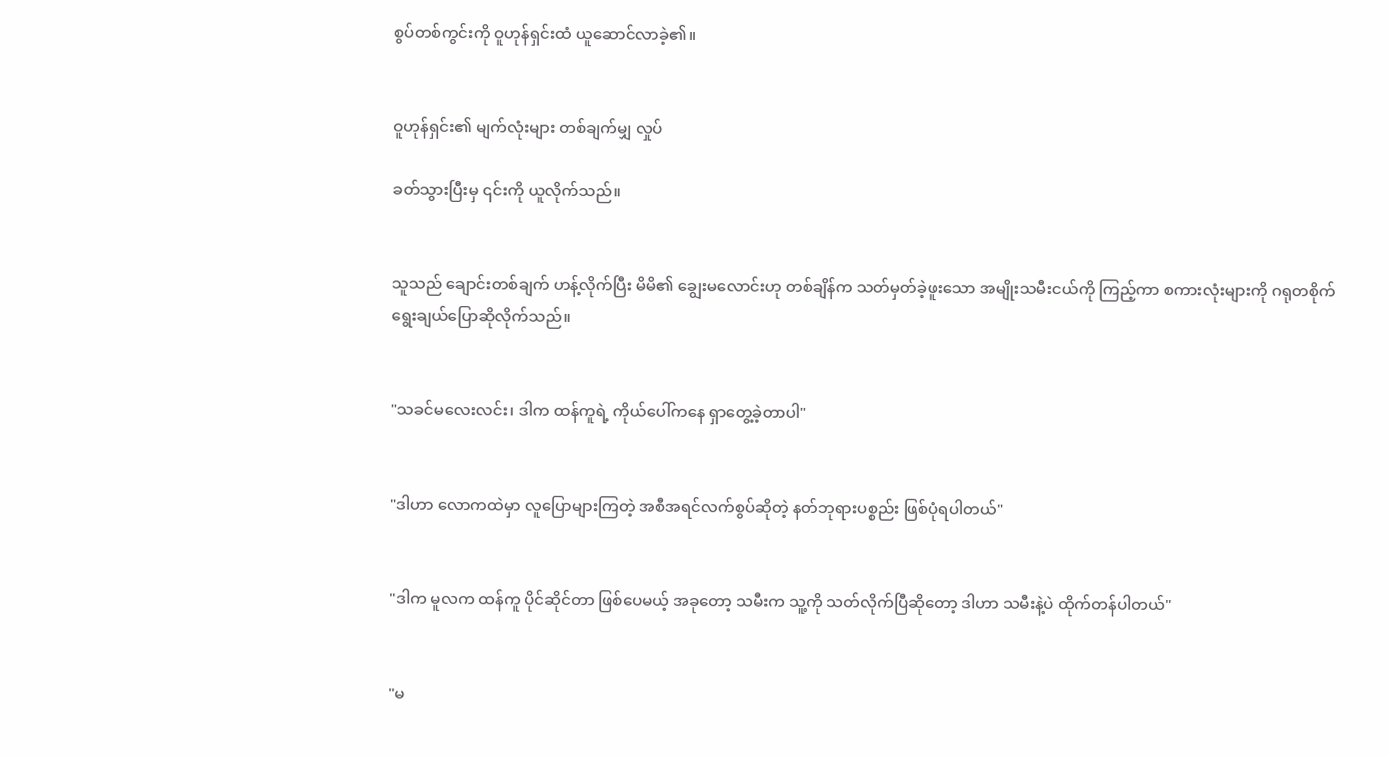စွပ်တစ်ကွင်းကို ဝူဟုန်ရှင်းထံ ယူဆောင်လာခဲ့၏။


ဝူဟုန်ရှင်း၏ မျက်လုံးများ တစ်ချက်မျှ လှုပ်

ခတ်သွားပြီးမှ ၎င်းကို ယူလိုက်သည်။


သူသည် ချောင်းတစ်ချက် ဟန့်လိုက်ပြီး မိမိ၏ ချွေးမလောင်းဟု တစ်ချိန်က သတ်မှတ်ခဲ့ဖူးသော အမျိုးသမီးငယ်ကို ကြည့်ကာ စကားလုံးများကို ဂရုတစိုက် ရွေးချယ်ပြောဆိုလိုက်သည်။


"သခင်မလေးလင်း၊ ဒါက ထန်ကူရဲ့ ကိုယ်ပေါ်ကနေ ရှာတွေ့ခဲ့တာပါ"


"ဒါဟာ လောကထဲမှာ လူပြောများကြတဲ့ အစီအရင်လက်စွပ်ဆိုတဲ့ နတ်ဘုရားပစ္စည်း ဖြစ်ပုံရပါတယ်"


"ဒါက မူလက ထန်ကူ ပိုင်ဆိုင်တာ ဖြစ်ပေမယ့် အခုတော့ သမီးက သူ့ကို သတ်လိုက်ပြီဆိုတော့ ဒါဟာ သမီးနဲ့ပဲ ထိုက်တန်ပါတယ်"


"မ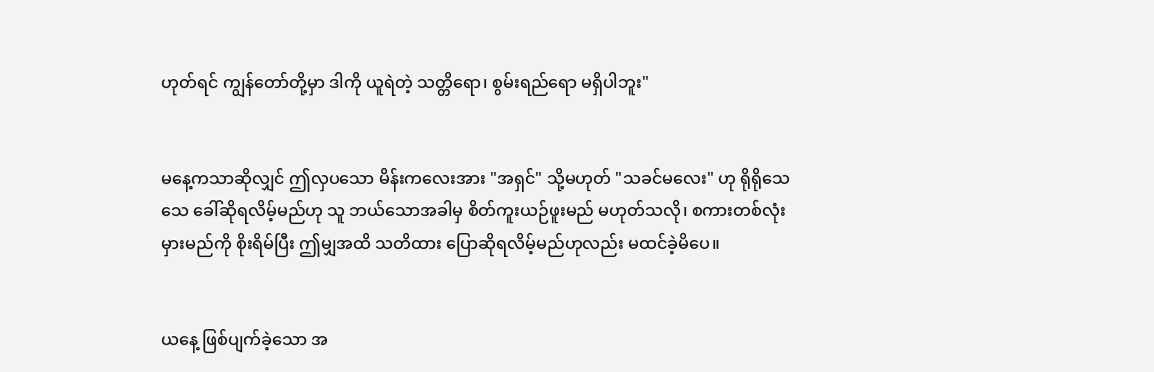ဟုတ်ရင် ကျွန်တော်တို့မှာ ဒါကို ယူရဲတဲ့ သတ္တိရော၊ စွမ်းရည်ရော မရှိပါဘူး"


မနေ့ကသာဆိုလျှင် ဤလှပသော မိန်းကလေးအား "အရှင်" သို့မဟုတ် "သခင်မလေး" ဟု ရိုရိုသေသေ ခေါ်ဆိုရလိမ့်မည်ဟု သူ ဘယ်သောအခါမှ စိတ်ကူးယဉ်ဖူးမည် မဟုတ်သလို၊ စကားတစ်လုံးမှားမည်ကို စိုးရိမ်ပြီး ဤမျှအထိ သတိထား ပြောဆိုရလိမ့်မည်ဟုလည်း မထင်ခဲ့မိပေ။


ယနေ့ ဖြစ်ပျက်ခဲ့သော အ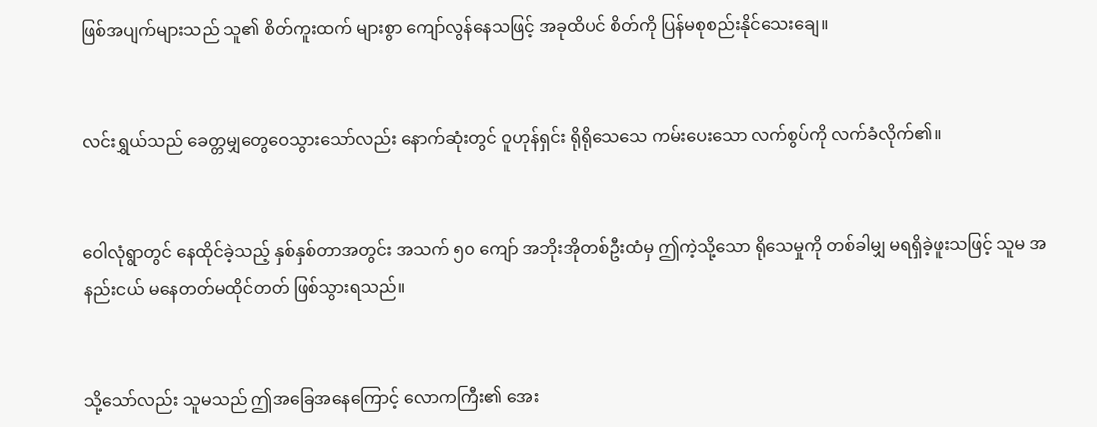ဖြစ်အပျက်များသည် သူ၏ စိတ်ကူးထက် များစွာ ကျော်လွန်နေသဖြင့် အခုထိပင် စိတ်ကို ပြန်မစုစည်းနိုင်သေးချေ။


လင်းရွှယ်သည် ခေတ္တမျှတွေဝေသွားသော်လည်း နောက်ဆုံးတွင် ဝူဟုန်ရှင်း ရိုရိုသေသေ ကမ်းပေးသော လက်စွပ်ကို လက်ခံလိုက်၏။


ဝေါလုံရွာတွင် နေထိုင်ခဲ့သည့် နှစ်နှစ်တာအတွင်း အသက် ၅၀ ကျော် အဘိုးအိုတစ်ဦးထံမှ ဤကဲ့သို့သော ရိုသေမှုကို တစ်ခါမျှ မရရှိခဲ့ဖူးသဖြင့် သူမ အနည်းငယ် မနေတတ်မထိုင်တတ် ဖြစ်သွားရသည်။


သို့သော်လည်း သူမသည် ဤအခြေအနေကြောင့် လောကကြီး၏ အေး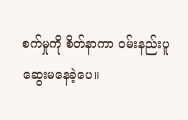စက်မှုကို စိတ်နာကာ ဝမ်းနည်းပူဆွေးမနေခဲ့ပေ။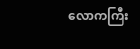လောကကြီး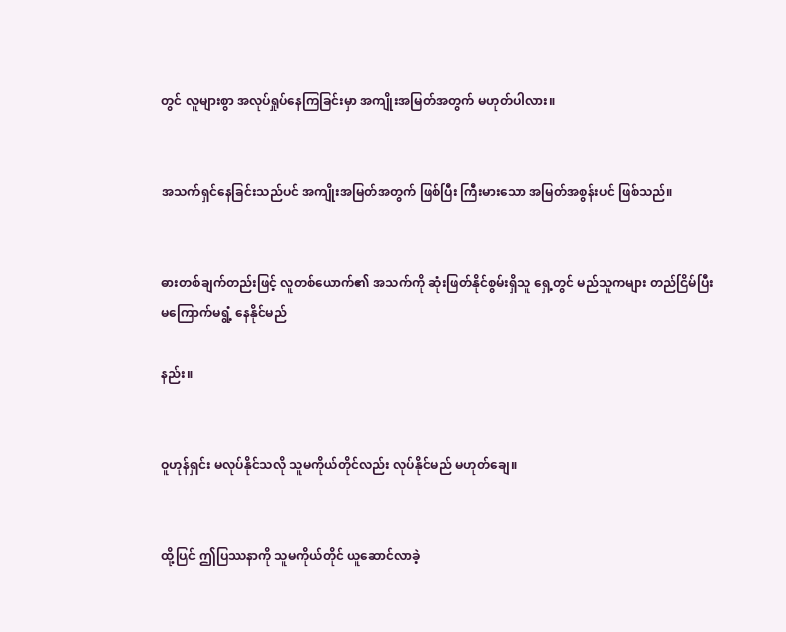တွင် လူများစွာ အလုပ်ရှုပ်နေကြခြင်းမှာ အကျိုးအမြတ်အတွက် မဟုတ်ပါလား။


အသက်ရှင်နေခြင်းသည်ပင် အကျိုးအမြတ်အတွက် ဖြစ်ပြီး ကြီးမားသော အမြတ်အစွန်းပင် ဖြစ်သည်။


ဓားတစ်ချက်တည်းဖြင့် လူတစ်ယောက်၏ အသက်ကို ဆုံးဖြတ်နိုင်စွမ်းရှိသူ ရှေ့တွင် မည်သူကများ တည်ငြိမ်ပြီး မကြောက်မရွံ့ နေနိုင်မည်

နည်း။


ဝူဟုန်ရှင်း မလုပ်နိုင်သလို သူမကိုယ်တိုင်လည်း လုပ်နိုင်မည် မဟုတ်ချေ။


ထို့ပြင် ဤပြဿနာကို သူမကိုယ်တိုင် ယူဆောင်လာခဲ့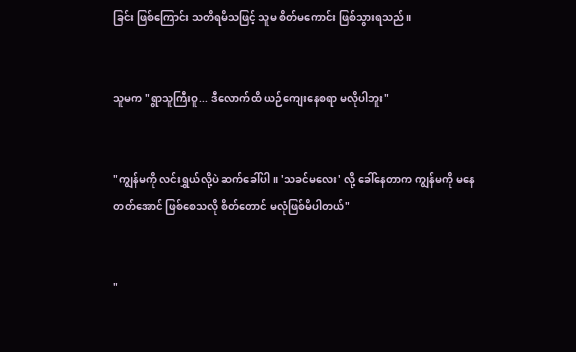ခြင်း ဖြစ်ကြောင်း သတိရမိသဖြင့် သူမ စိတ်မကောင်း ဖြစ်သွားရသည်။


သူမက "ရွာသူကြီးဝူ... ဒီလောက်ထိ ယဉ်ကျေးနေစရာ မလိုပါဘူး"


"ကျွန်မကို လင်းရွှယ်လို့ပဲ ဆက်ခေါ်ပါ။ 'သခင်မလေး' လို့ ခေါ်နေတာက ကျွန်မကို မနေတတ်အောင် ဖြစ်စေသလို စိတ်တောင် မလုံဖြစ်မိပါတယ်"


"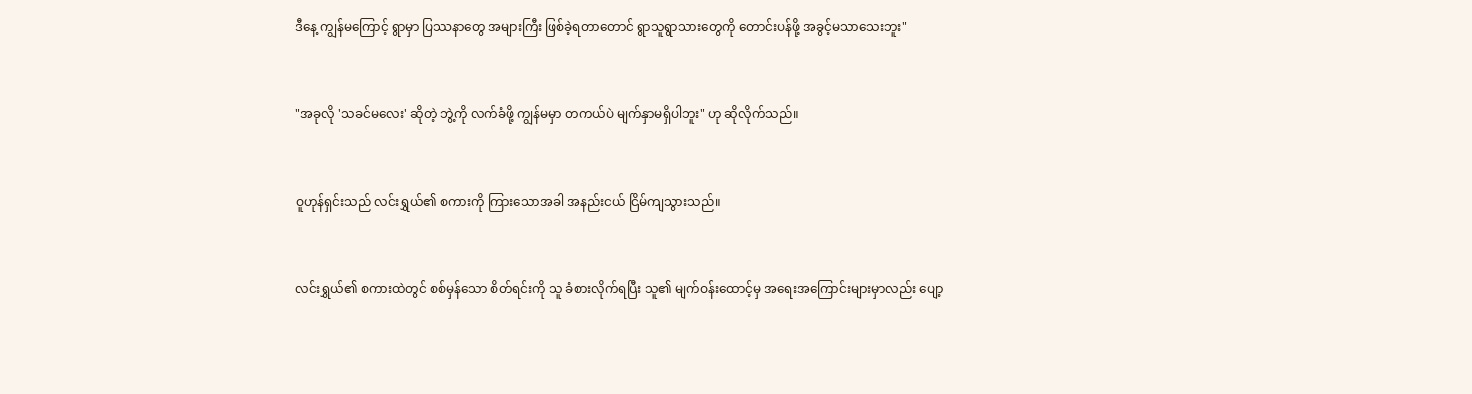ဒီနေ့ ကျွန်မကြောင့် ရွာမှာ ပြဿနာတွေ အများကြီး ဖြစ်ခဲ့ရတာတောင် ရွာသူရွာသားတွေကို တောင်းပန်ဖို့ အခွင့်မသာသေးဘူး"


"အခုလို 'သခင်မလေး' ဆိုတဲ့ ဘွဲ့ကို လက်ခံဖို့ ကျွန်မမှာ တကယ်ပဲ မျက်နှာမရှိပါဘူး" ဟု ဆိုလိုက်သည်။


ဝူဟုန်ရှင်းသည် လင်းရွှယ်၏ စကားကို ကြားသောအခါ အနည်းငယ် ငြိမ်ကျသွားသည်။


လင်းရွှယ်၏ စကားထဲတွင် စစ်မှန်သော စိတ်ရင်းကို သူ ခံစားလိုက်ရပြီး သူ၏ မျက်ဝန်းထောင့်မှ အရေးအကြောင်းများမှာလည်း ပျော့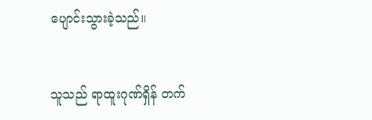ပျောင်းသွားခဲ့သည်။


သူသည် ရာထူးဂုဏ်ရှိန် တက်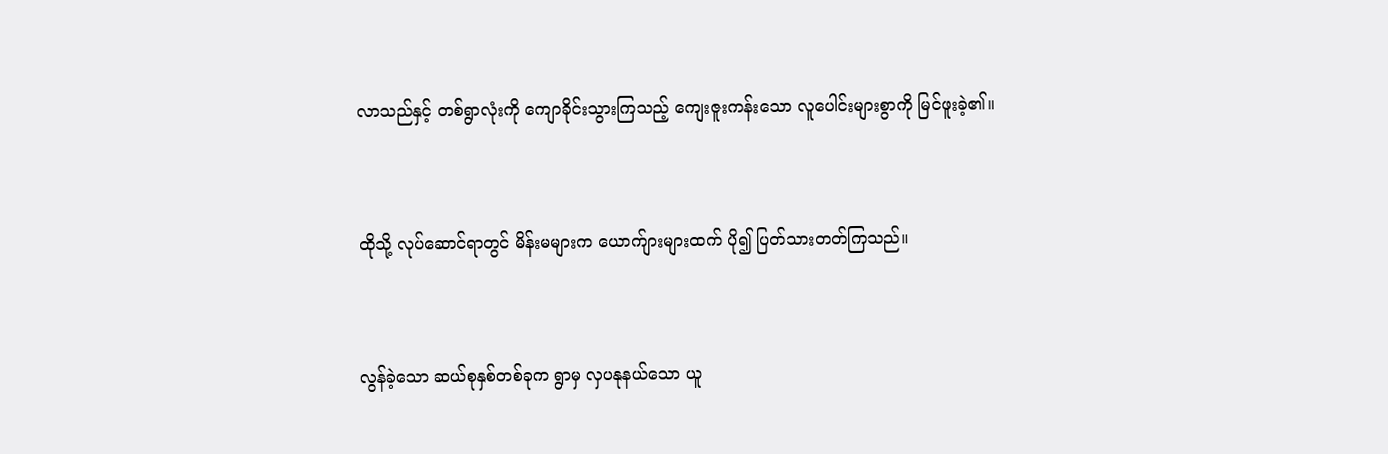လာသည်နှင့် တစ်ရွာလုံးကို ကျောခိုင်းသွားကြသည့် ကျေးဇူးကန်းသော လူပေါင်းများစွာကို မြင်ဖူးခဲ့၏။


ထိုသို့ လုပ်ဆောင်ရာတွင် မိန်းမများက ယောက်ျားများထက် ပို၍ ပြတ်သားတတ်ကြသည်။


လွန်ခဲ့သော ဆယ်စုနှစ်တစ်ခုက ရွာမှ လှပနုနယ်သော ယူ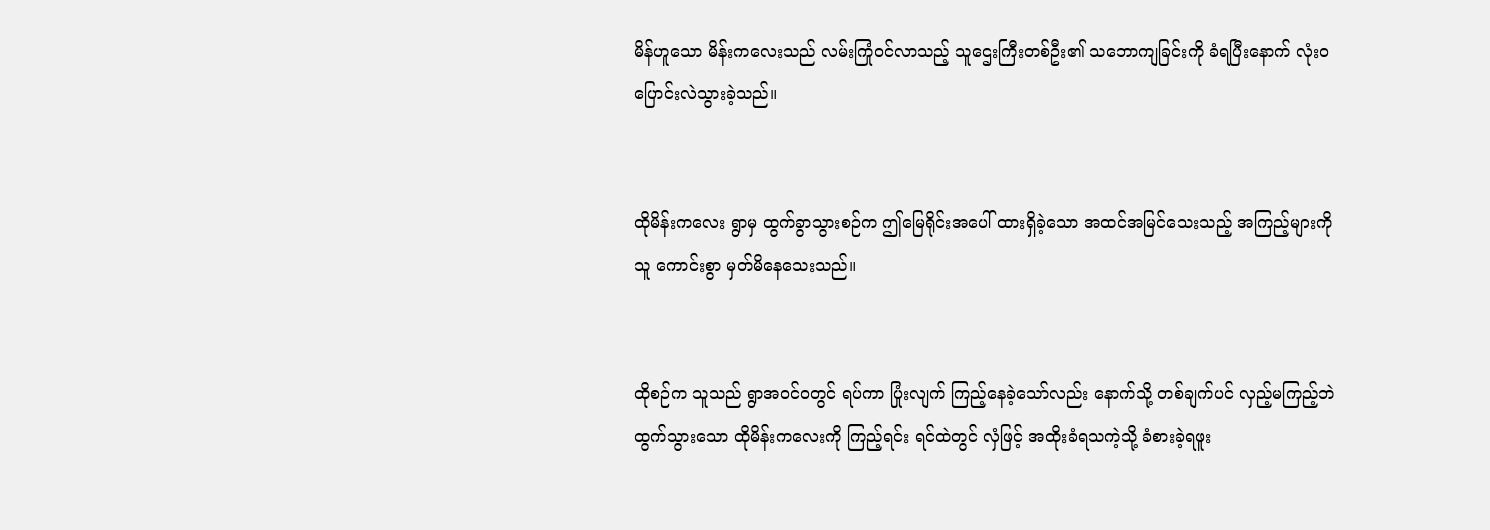မိန်ဟူသော မိန်းကလေးသည် လမ်းကြုံဝင်လာသည့် သူဌေးကြီးတစ်ဦး၏ သဘောကျခြင်းကို ခံရပြီးနောက် လုံးဝ ပြောင်းလဲသွားခဲ့သည်။


ထိုမိန်းကလေး ရွာမှ ထွက်ခွာသွားစဉ်က ဤမြေရိုင်းအပေါ် ထားရှိခဲ့သော အထင်အမြင်သေးသည့် အကြည့်များကို သူ ကောင်းစွာ မှတ်မိနေသေးသည်။


ထိုစဉ်က သူသည် ရွာအဝင်ဝတွင် ရပ်ကာ ပြုံးလျက် ကြည့်နေခဲ့သော်လည်း နောက်သို့ တစ်ချက်ပင် လှည့်မကြည့်ဘဲ ထွက်သွားသော ထိုမိန်းကလေးကို ကြည့်ရင်း ရင်ထဲတွင် လှံဖြင့် အထိုးခံရသကဲ့သို့ ခံစားခဲ့ရဖူး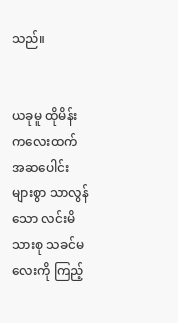သည်။


ယခုမူ ထိုမိန်းကလေးထက် အဆပေါင်းများစွာ သာလွန်သော လင်းမိသားစု သခင်မလေးကို ကြည့်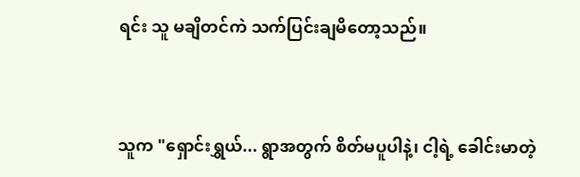ရင်း သူ မချိတင်ကဲ သက်ပြင်းချမိတော့သည်။


သူက "ရှောင်းရွှယ်... ရွာအတွက် စိတ်မပူပါနဲ့၊ ငါ့ရဲ့ ခေါင်းမာတဲ့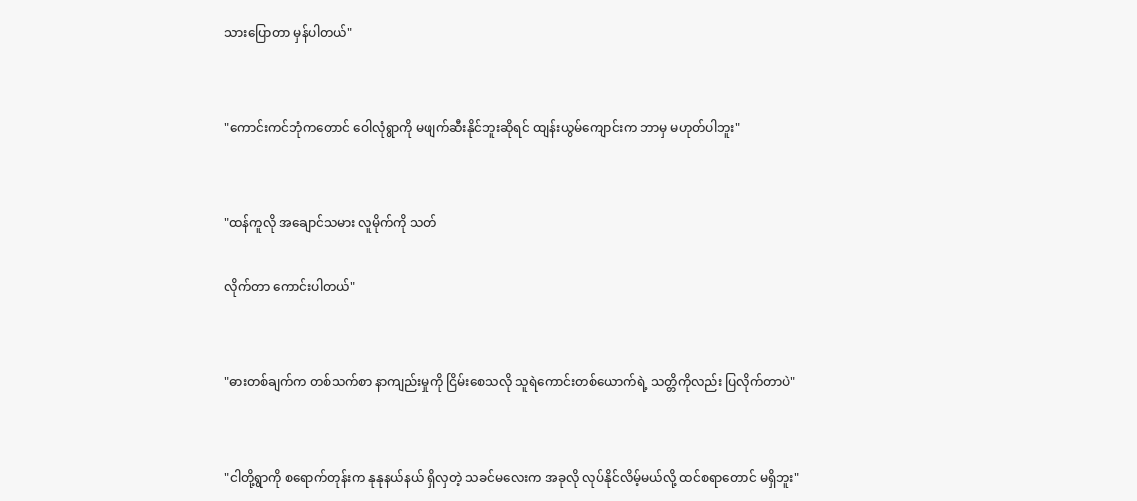သားပြောတာ မှန်ပါတယ်"


"ကောင်းကင်ဘုံကတောင် ဝေါလုံရွာကို မဖျက်ဆီးနိုင်ဘူးဆိုရင် ထျန်းယွမ်ကျောင်းက ဘာမှ မဟုတ်ပါဘူး"


"ထန်ကူလို အချောင်သမား လူမိုက်ကို သတ်

လိုက်တာ ကောင်းပါတယ်"


"ဓားတစ်ချက်က တစ်သက်စာ နာကျည်းမှုကို ငြိမ်းစေသလို သူရဲကောင်းတစ်ယောက်ရဲ့ သတ္တိကိုလည်း ပြလိုက်တာပဲ"


"ငါတို့ရွာကို စရောက်တုန်းက နုနုနယ်နယ် ရှိလှတဲ့ သခင်မလေးက အခုလို လုပ်နိုင်လိမ့်မယ်လို့ ထင်စရာတောင် မရှိဘူး"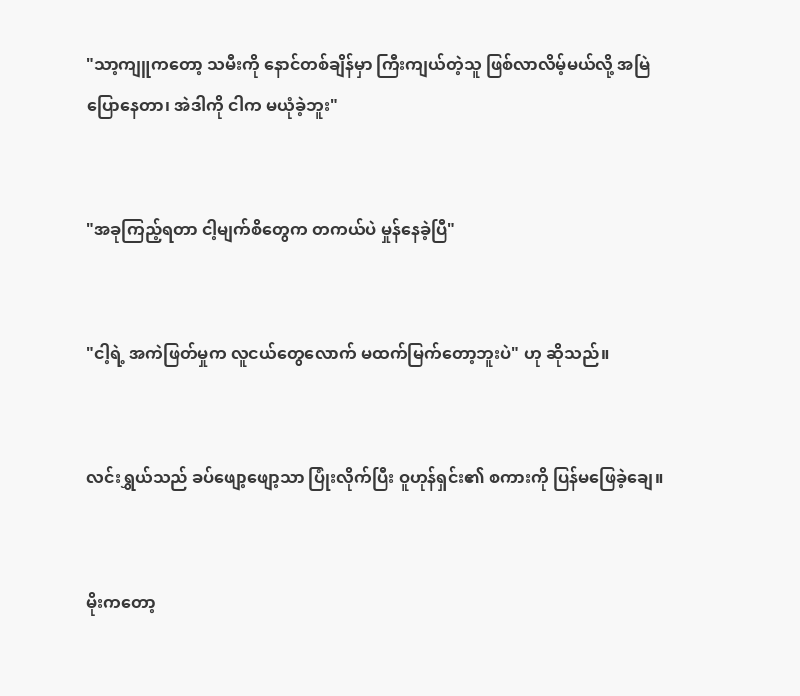"သာ့ကျူကတော့ သမီးကို နောင်တစ်ချိန်မှာ ကြီးကျယ်တဲ့သူ ဖြစ်လာလိမ့်မယ်လို့ အမြဲပြောနေတာ၊ အဲဒါကို ငါက မယုံခဲ့ဘူး"


"အခုကြည့်ရတာ ငါ့မျက်စိတွေက တကယ်ပဲ မှုန်နေခဲ့ပြီ"


"ငါ့ရဲ့ အကဲဖြတ်မှုက လူငယ်တွေလောက် မထက်မြက်တော့ဘူးပဲ" ဟု ဆိုသည်။


လင်းရွှယ်သည် ခပ်ဖျော့ဖျော့သာ ပြုံးလိုက်ပြီး ဝူဟုန်ရှင်း၏ စကားကို ပြန်မဖြေခဲ့ချေ။


မိုးကတော့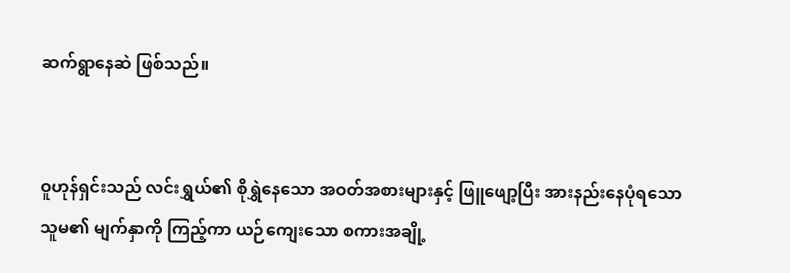ဆက်ရွာနေဆဲ ဖြစ်သည်။


ဝူဟုန်ရှင်းသည် လင်းရွှယ်၏ စိုရွှဲနေသော အဝတ်အစားများနှင့် ဖြူဖျော့ပြီး အားနည်းနေပုံရသော သူမ၏ မျက်နှာကို ကြည့်ကာ ယဉ်ကျေးသော စကားအချို့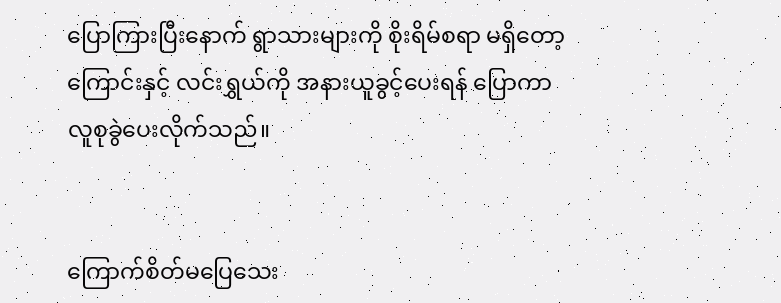ပြောကြားပြီးနောက် ရွာသားများကို စိုးရိမ်စရာ မရှိတော့ကြောင်းနှင့် လင်းရွှယ်ကို အနားယူခွင့်ပေးရန် ပြောကာ လူစုခွဲပေးလိုက်သည်။


ကြောက်စိတ်မပြေသေး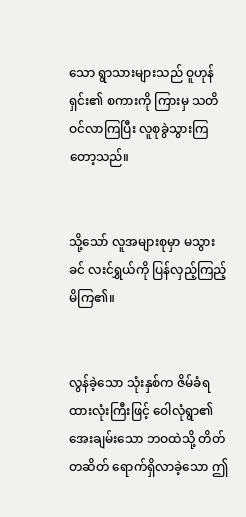သော ရွာသားများသည် ဝူဟုန်ရှင်း၏ စကားကို ကြားမှ သတိဝင်လာကြပြီး လူစုခွဲသွားကြတော့သည်။


သို့သော် လူအများစုမှာ မသွားခင် လးင်ရွှယ်ကို ပြန်လှည့်ကြည့်မိကြ၏။


လွန်ခဲ့သော သုံးနှစ်က ဇိမ်ခံရထားလုံးကြီးဖြင့် ဝေါလုံရွာ၏ အေးချမ်းသော ဘဝထဲသို့ တိတ်တဆိတ် ရောက်ရှိလာခဲ့သော ဤ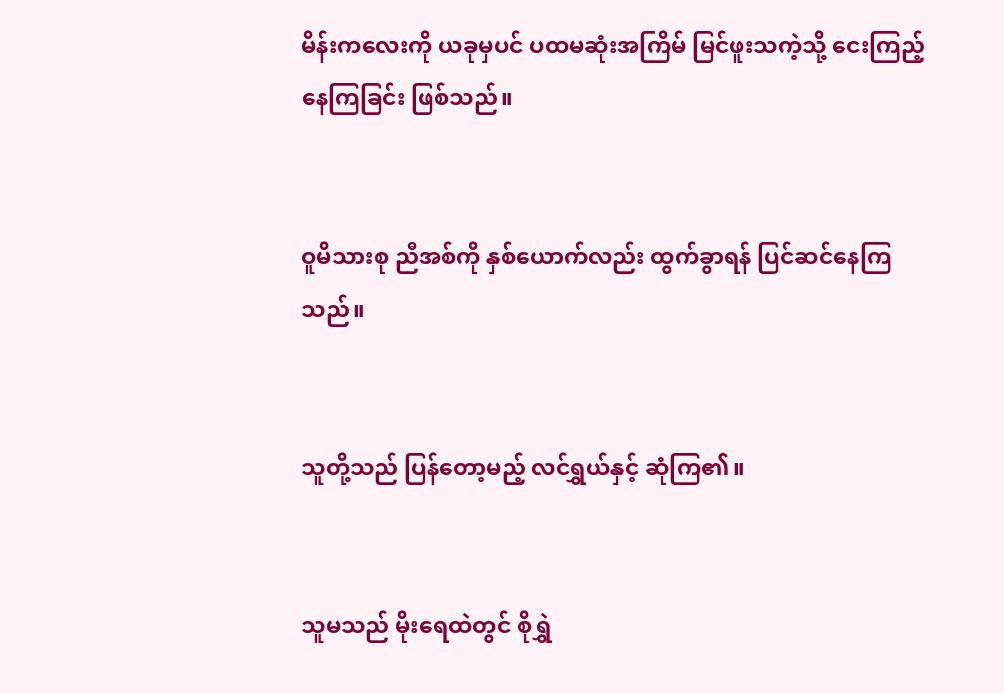မိန်းကလေးကို ယခုမှပင် ပထမဆုံးအကြိမ် မြင်ဖူးသကဲ့သို့ ငေးကြည့်နေကြခြင်း ဖြစ်သည်။


ဝူမိသားစု ညီအစ်ကို နှစ်ယောက်လည်း ထွက်ခွာရန် ပြင်ဆင်နေကြသည်။


သူတို့သည် ပြန်တော့မည့် လင်ရွှယ်နှင့် ဆုံကြ၏။


သူမသည် မိုးရေထဲတွင် စိုရွှဲ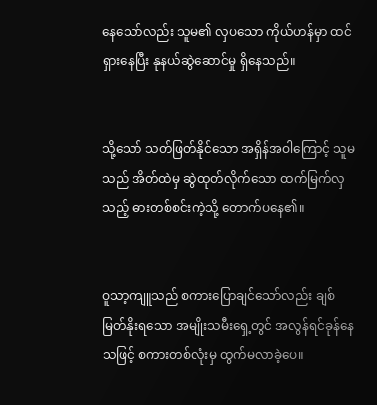နေသော်လည်း သူမ၏ လှပသော ကိုယ်ဟန်မှာ ထင်ရှားနေပြီး နုနယ်ဆွဲဆောင်မှု ရှိနေသည်။


သို့သော် သတ်ဖြတ်နိုင်သော အရှိန်အဝါကြောင့် သူမသည် အိတ်ထဲမှ ဆွဲထုတ်လိုက်သော ထက်မြက်လှသည့် ဓားတစ်စင်းကဲ့သို့ တောက်ပနေ၏။


ဝူသာ့ကျူသည် စကားပြောချင်သော်လည်း ချစ်မြတ်နိုးရသော အမျိုးသမီးရှေ့တွင် အလွန်ရင်ခုန်နေသဖြင့် စကားတစ်လုံးမှ ထွက်မလာခဲ့ပေ။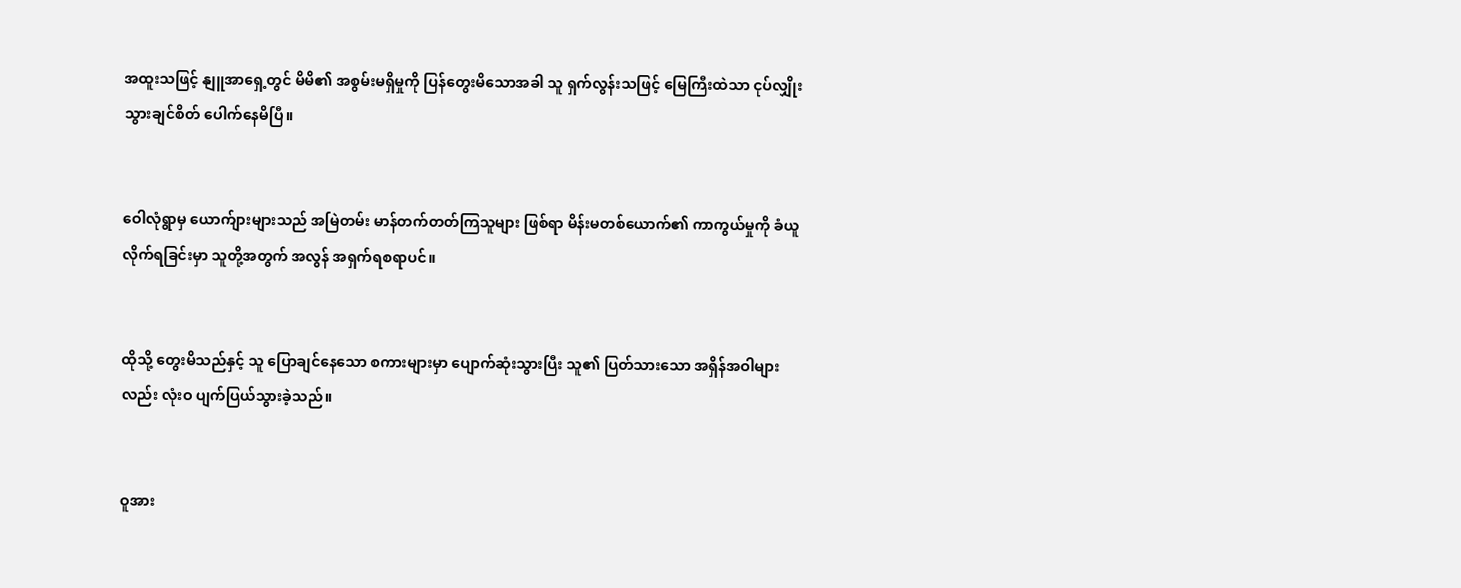အထူးသဖြင့် နျူအာရှေ့တွင် မိမိ၏ အစွမ်းမရှိမှုကို ပြန်တွေးမိသောအခါ သူ ရှက်လွန်းသဖြင့် မြေကြီးထဲသာ ငုပ်လျှိုးသွားချင်စိတ် ပေါက်နေမိပြီ။


ဝေါလုံရွာမှ ယောက်ျားများသည် အမြဲတမ်း မာန်တက်တတ်ကြသူများ ဖြစ်ရာ မိန်းမတစ်ယောက်၏ ကာကွယ်မှုကို ခံယူလိုက်ရခြင်းမှာ သူတို့အတွက် အလွန် အရှက်ရစရာပင်။


ထိုသို့ တွေးမိသည်နှင့် သူ ပြောချင်နေသော စကားများမှာ ပျောက်ဆုံးသွားပြီး သူ၏ ပြတ်သားသော အရှိန်အဝါများလည်း လုံးဝ ပျက်ပြယ်သွားခဲ့သည်။


ဝူအား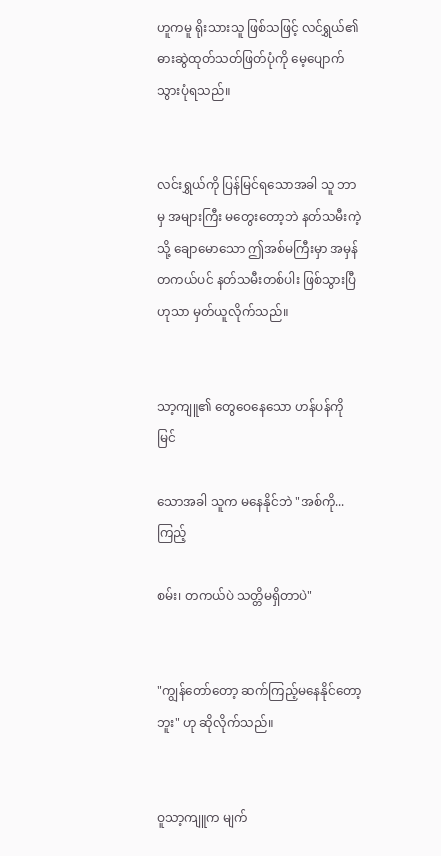ဟူကမူ ရိုးသားသူ ဖြစ်သဖြင့် လင်ရွှယ်၏ ဓားဆွဲထုတ်သတ်ဖြတ်ပုံကို မေ့ပျောက်သွားပုံရသည်။


လင်းရွှယ်ကို ပြန်မြင်ရသောအခါ သူ ဘာမှ အများကြီး မတွေးတော့ဘဲ နတ်သမီးကဲ့သို့ ချောမောသော ဤအစ်မကြီးမှာ အမှန်တကယ်ပင် နတ်သမီးတစ်ပါး ဖြစ်သွားပြီဟုသာ မှတ်ယူလိုက်သည်။


သာ့ကျူ၏ တွေဝေနေသော ဟန်ပန်ကို မြင်

သောအခါ သူက မနေနိုင်ဘဲ "အစ်ကို... ကြည့်

စမ်း၊ တကယ်ပဲ သတ္တိမရှိတာပဲ"


"ကျွန်တော်တော့ ဆက်ကြည့်မနေနိုင်တော့ဘူး" ဟု ဆိုလိုက်သည်။


ဝူသာ့ကျူက မျက်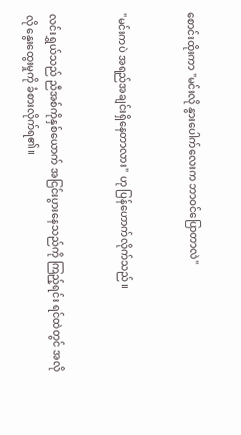စောင်းထိုးကာ "မင်းလို နွားပေါက်လေးက ဘာဝင်ပြောတာလဲ"


"မင်းကပဲ အရည်အချင်းရှိနေတာလား" ဟု ပြန်ဟောက်လိုက်သည်။


လင်းရွှယ်သည် ညီအစ်ကိုနှစ်ယောက် အငြင်းပွားနေသည်ကို ကြည့်ရင်း ရင်ထဲတွင် အလိုလို နွေးထွေးမှုကို ခံစားလိုက်ရ၏။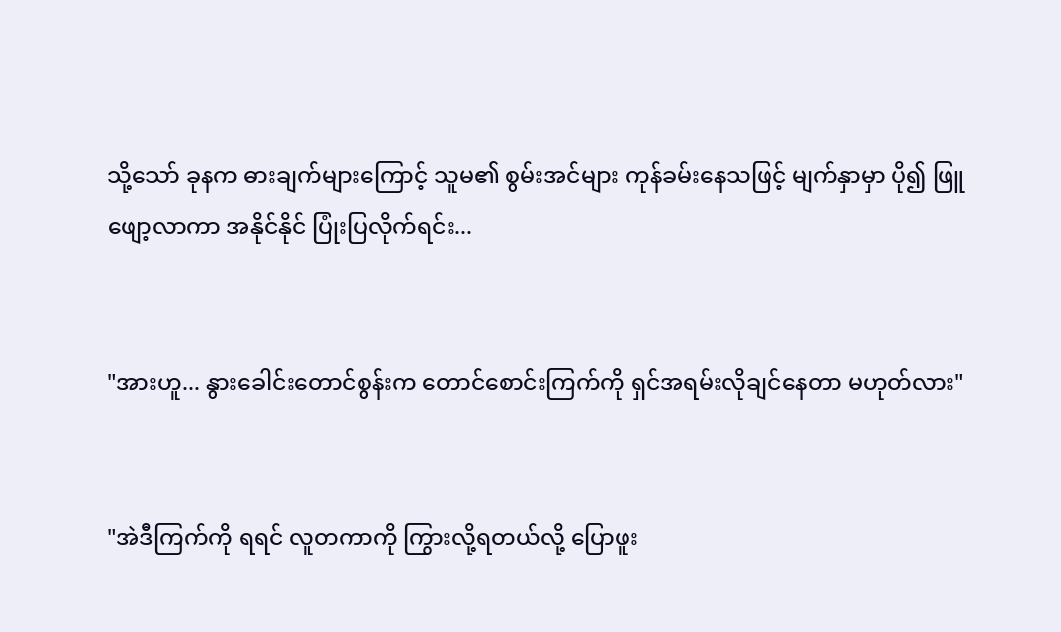သို့သော် ခုနက ဓားချက်များကြောင့် သူမ၏ စွမ်းအင်များ ကုန်ခမ်းနေသဖြင့် မျက်နှာမှာ ပို၍ ဖြူဖျော့လာကာ အနိုင်နိုင် ပြုံးပြလိုက်ရင်း...


"အားဟူ... နွားခေါင်းတောင်စွန်းက တောင်စောင်းကြက်ကို ရှင်အရမ်းလိုချင်နေတာ မဟုတ်လား"


"အဲဒီကြက်ကို ရရင် လူတကာကို ကြွားလို့ရတယ်လို့ ပြောဖူး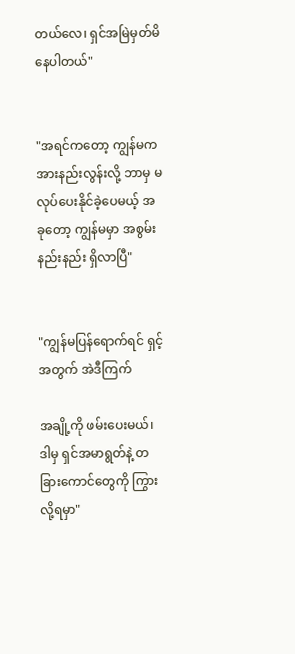တယ်လေ၊ ရှင်အမြဲမှတ်မိနေပါတယ်"


"အရင်ကတော့ ကျွန်မကအားနည်းလွန်းလို့ ဘာမှ မလုပ်ပေးနိုင်ခဲ့ပေမယ့် အခုတော့ ကျွန်မမှာ အစွမ်းနည်းနည်း ရှိလာပြီ"


"ကျွန်မပြန်ရောက်ရင် ရှင့်အတွက် အဲဒီကြက်

အချို့ကို ဖမ်းပေးမယ်၊ ဒါမှ ရှင်အမာရွတ်နဲ့ တခြားကောင်တွေကို ကြွားလို့ရမှာ"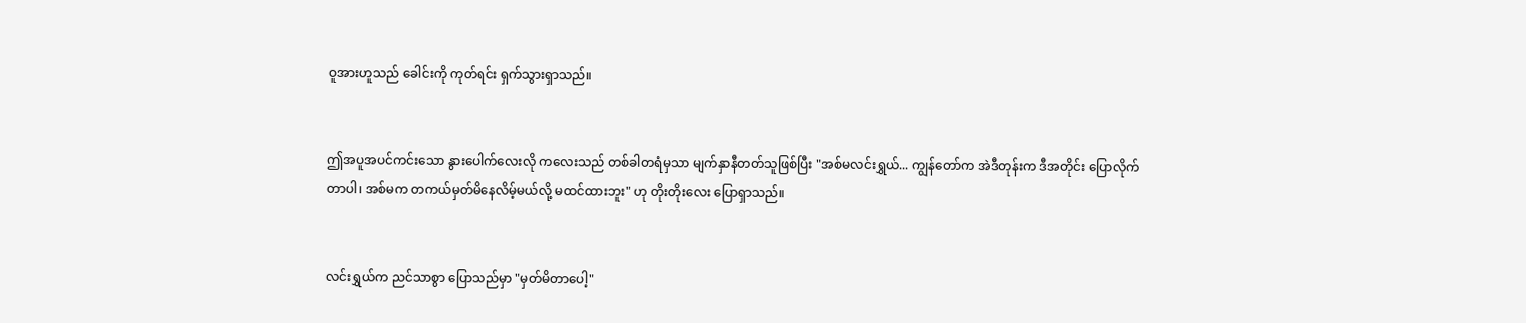ဝူအားဟူသည် ခေါင်းကို ကုတ်ရင်း ရှက်သွားရှာသည်။


ဤအပူအပင်ကင်းသော နွားပေါက်လေးလို ကလေးသည် တစ်ခါတရံမှသာ မျက်နှာနီတတ်သူဖြစ်ပြီး "အစ်မလင်းရွှယ်... ကျွန်တော်က အဲဒီတုန်းက ဒီအတိုင်း ပြောလိုက်တာပါ၊ အစ်မက တကယ်မှတ်မိနေလိမ့်မယ်လို့ မထင်ထားဘူး" ဟု တိုးတိုးလေး ပြောရှာသည်။


လင်းရွှယ်က ညင်သာစွာ ပြောသည်မှာ "မှတ်မိတာပေါ့"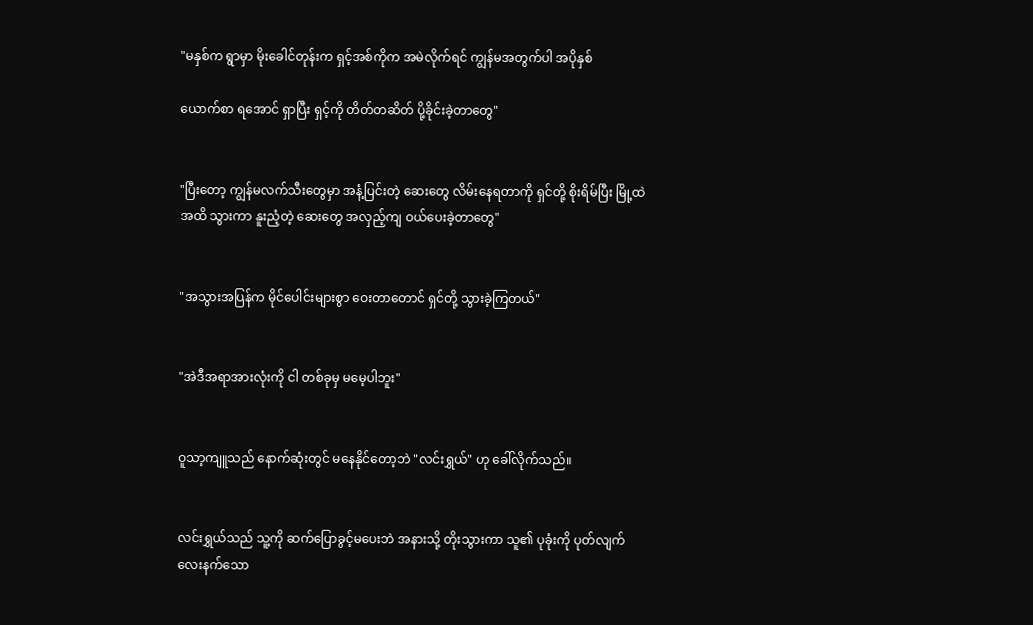"မနှစ်က ရွာမှာ မိုးခေါင်တုန်းက ရှင့်အစ်ကိုက အမဲလိုက်ရင် ကျွန်မအတွက်ပါ အပိုနှစ်

ယောက်စာ ရအောင် ရှာပြီး ရှင့်ကို တိတ်တဆိတ် ပို့ခိုင်းခဲ့တာတွေ"


"ပြီးတော့ ကျွန်မလက်သီးတွေမှာ အနံ့ပြင်းတဲ့ ဆေးတွေ လိမ်းနေရတာကို ရှင်တို့ စိုးရိမ်ပြီး မြို့ထဲအထိ သွားကာ နူးညံ့တဲ့ ဆေးတွေ အလှည့်ကျ ဝယ်ပေးခဲ့တာတွေ"


"အသွားအပြန်က မိုင်ပေါင်းများစွာ ဝေးတာတောင် ရှင်တို့ သွားခဲ့ကြတယ်"


"အဲဒီအရာအားလုံးကို ငါ တစ်ခုမှ မမေ့ပါဘူး"


ဝူသာ့ကျူသည် နောက်ဆုံးတွင် မနေနိုင်တော့ဘဲ "လင်းရွှယ်" ဟု ခေါ်လိုက်သည်။


လင်းရွှယ်သည် သူ့ကို ဆက်ပြောခွင့်မပေးဘဲ အနားသို့ တိုးသွားကာ သူ၏ ပုခုံးကို ပုတ်လျက် လေးနက်သော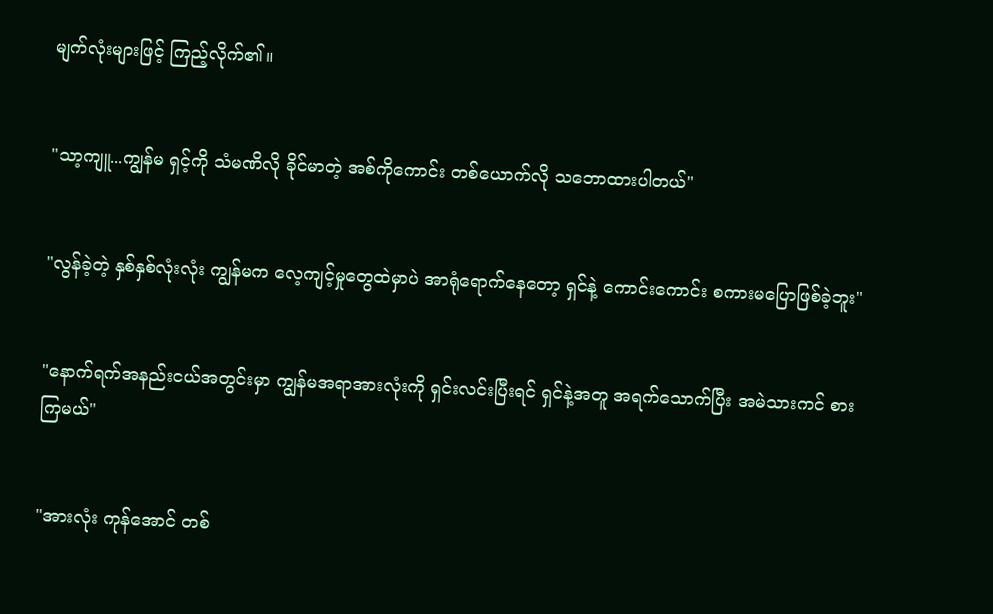မျက်လုံးများဖြင့် ကြည့်လိုက်၏။


"သာ့ကျူ...ကျွန်မ ရှင့်ကို သံမဏိလို ခိုင်မာတဲ့ အစ်ကိုကောင်း တစ်ယောက်လို သဘောထားပါတယ်"


"လွန်ခဲ့တဲ့ နှစ်နှစ်လုံးလုံး ကျွန်မက လေ့ကျင့်မှုတွေထဲမှာပဲ အာရုံရောက်နေတော့ ရှင်နဲ့ ကောင်းကောင်း စကားမပြောဖြစ်ခဲ့ဘူး"


"နောက်ရက်အနည်းငယ်အတွင်းမှာ ကျွန်မအရာအားလုံးကို ရှင်းလင်းပြီးရင် ရှင်နဲ့အတူ အရက်သောက်ပြီး အမဲသားကင် စားကြမယ်"


"အားလုံး ကုန်အောင် တစ်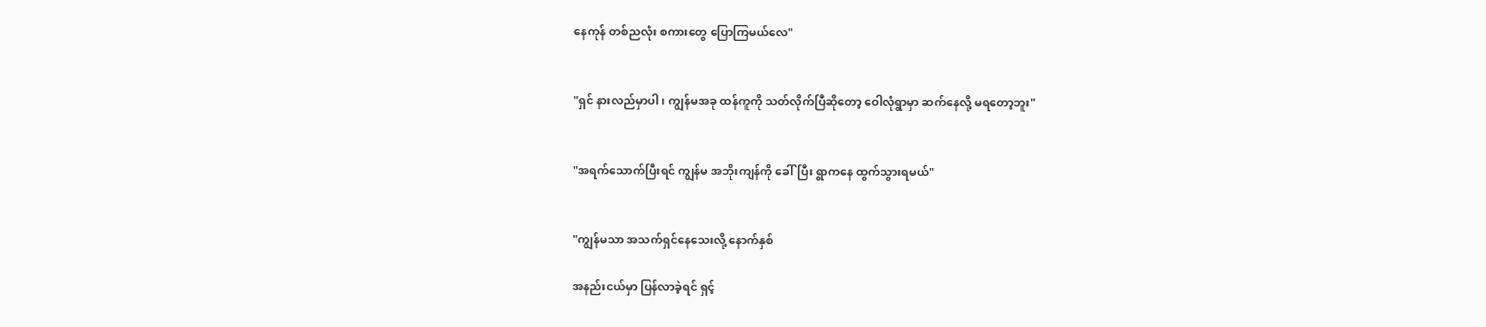နေကုန် တစ်ညလုံး စကားတွေ ပြောကြမယ်လေ"


"ရှင် နားလည်မှာပါ၊ ကျွန်မအခု ထန်ကူကို သတ်လိုက်ပြီဆိုတော့ ဝေါလုံရွာမှာ ဆက်နေလို့ မရတော့ဘူး"


"အရက်သောက်ပြီးရင် ကျွန်မ အဘိုးကျန်ကို ခေါ်ပြီး ရွာကနေ ထွက်သွားရမယ်"


"ကျွန်မသာ အသက်ရှင်နေသေးလို့ နောက်နှစ်

အနည်းငယ်မှာ ပြန်လာခဲ့ရင် ရှင့်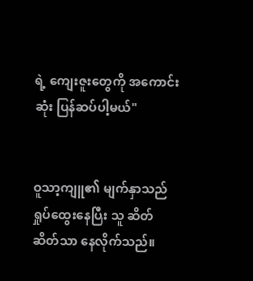ရဲ့ ကျေးဇူးတွေကို အကောင်းဆုံး ပြန်ဆပ်ပါ့မယ်"


ဝူသာ့ကျူ၏ မျက်နှာသည် ရှုပ်ထွေးနေပြီး သူ ဆိတ်ဆိတ်သာ နေလိုက်သည်။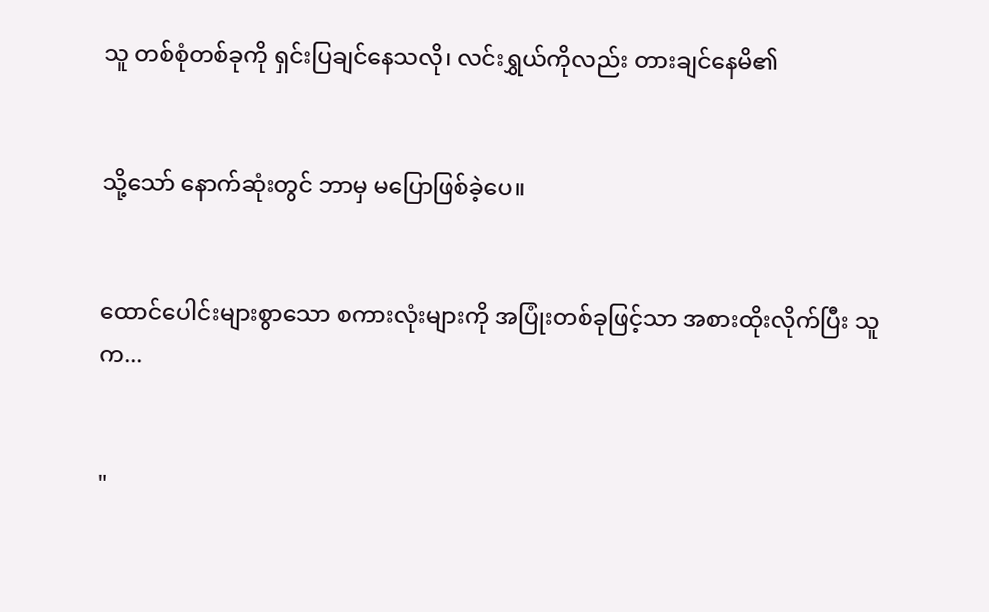သူ တစ်စုံတစ်ခုကို ရှင်းပြချင်နေသလို၊ လင်းရွှယ်ကိုလည်း တားချင်နေမိ၏


သို့သော် နောက်ဆုံးတွင် ဘာမှ မပြောဖြစ်ခဲ့ပေ။


ထောင်ပေါင်းများစွာသော စကားလုံးများကို အပြုံးတစ်ခုဖြင့်သာ အစားထိုးလိုက်ပြီး သူက...


"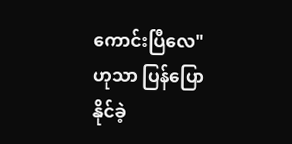ကောင်းပြီလေ" ဟုသာ ပြန်ပြောနိုင်ခဲ့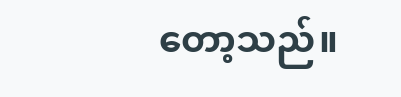တော့သည်။